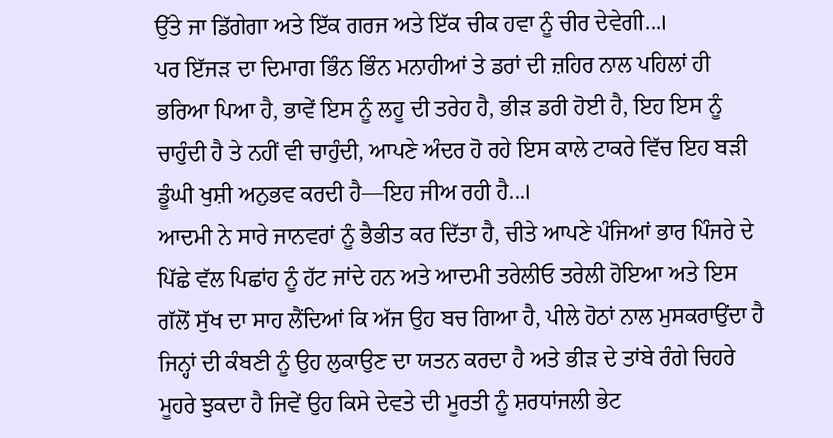ਉੱਤੇ ਜਾ ਡਿੱਗੇਗਾ ਅਤੇ ਇੱਕ ਗਰਜ ਅਤੇ ਇੱਕ ਚੀਕ ਹਵਾ ਨੂੰ ਚੀਰ ਦੇਵੇਗੀ...।
ਪਰ ਇੱਜੜ ਦਾ ਦਿਮਾਗ ਭਿੰਨ ਭਿੰਨ ਮਨਾਹੀਆਂ ਤੇ ਡਰਾਂ ਦੀ ਜ਼ਹਿਰ ਨਾਲ ਪਹਿਲਾਂ ਹੀ ਭਰਿਆ ਪਿਆ ਹੈ, ਭਾਵੇਂ ਇਸ ਨੂੰ ਲਹੂ ਦੀ ਤਰੇਹ ਹੈ, ਭੀੜ ਡਰੀ ਹੋਈ ਹੈ, ਇਹ ਇਸ ਨੂੰ ਚਾਹੁੰਦੀ ਹੈ ਤੇ ਨਹੀਂ ਵੀ ਚਾਹੁੰਦੀ, ਆਪਣੇ ਅੰਦਰ ਹੋ ਰਹੇ ਇਸ ਕਾਲੇ ਟਾਕਰੇ ਵਿੱਚ ਇਹ ਬੜੀ ਡੂੰਘੀ ਖੁਸ਼ੀ ਅਨੁਭਵ ਕਰਦੀ ਹੈ—ਇਹ ਜੀਅ ਰਹੀ ਹੈ...।
ਆਦਮੀ ਨੇ ਸਾਰੇ ਜਾਨਵਰਾਂ ਨੂੰ ਭੈਭੀਤ ਕਰ ਦਿੱਤਾ ਹੈ, ਚੀਤੇ ਆਪਣੇ ਪੰਜਿਆਂ ਭਾਰ ਪਿੰਜਰੇ ਦੇ ਪਿੱਛੇ ਵੱਲ ਪਿਛਾਂਹ ਨੂੰ ਹੱਟ ਜਾਂਦੇ ਹਨ ਅਤੇ ਆਦਮੀ ਤਰੇਲੀਓ ਤਰੇਲੀ ਹੋਇਆ ਅਤੇ ਇਸ ਗੱਲੋਂ ਸੁੱਖ ਦਾ ਸਾਹ ਲੈਂਦਿਆਂ ਕਿ ਅੱਜ ਉਹ ਬਚ ਗਿਆ ਹੈ, ਪੀਲੇ ਹੋਠਾਂ ਨਾਲ ਮੁਸਕਰਾਉਂਦਾ ਹੈ ਜਿਨ੍ਹਾਂ ਦੀ ਕੰਬਣੀ ਨੂੰ ਉਹ ਲੁਕਾਉਣ ਦਾ ਯਤਨ ਕਰਦਾ ਹੈ ਅਤੇ ਭੀੜ ਦੇ ਤਾਂਬੇ ਰੰਗੇ ਚਿਹਰੇ ਮੂਹਰੇ ਝੁਕਦਾ ਹੈ ਜਿਵੇਂ ਉਹ ਕਿਸੇ ਦੇਵਤੇ ਦੀ ਮੂਰਤੀ ਨੂੰ ਸ਼ਰਧਾਂਜਲੀ ਭੇਟ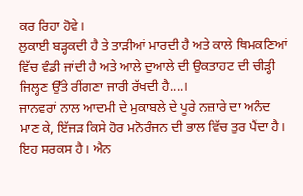ਕਰ ਰਿਹਾ ਹੋਵੇ।
ਲੁਕਾਈ ਬੜ੍ਹਕਦੀ ਹੈ ਤੇ ਤਾੜੀਆਂ ਮਾਰਦੀ ਹੈ ਅਤੇ ਕਾਲੇ ਥਿਮਕਣਿਆਂ ਵਿੱਚ ਵੰਡੀ ਜਾਂਦੀ ਹੈ ਅਤੇ ਆਲੇ ਦੁਆਲੇ ਦੀ ਉਕਤਾਹਟ ਦੀ ਚੀੜ੍ਹੀ ਜਿਲ੍ਹਣ ਉੱਤੇ ਰੀਂਗਣਾ ਜਾਰੀ ਰੱਖਦੀ ਹੈ....।
ਜਾਨਵਰਾਂ ਨਾਲ ਆਦਮੀ ਦੇ ਮੁਕਾਬਲੇ ਦੇ ਪੂਰੇ ਨਜ਼ਾਰੇ ਦਾ ਅਨੰਦ ਮਾਣ ਕੇ, ਇੱਜੜ ਕਿਸੇ ਹੋਰ ਮਨੋਰੰਜਨ ਦੀ ਭਾਲ ਵਿੱਚ ਤੁਰ ਪੈਂਦਾ ਹੈ। ਇਹ ਸਰਕਸ ਹੈ। ਐਨ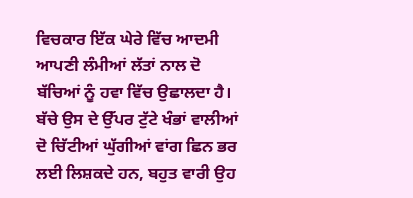ਵਿਚਕਾਰ ਇੱਕ ਘੇਰੇ ਵਿੱਚ ਆਦਮੀ ਆਪਣੀ ਲੰਮੀਆਂ ਲੱਤਾਂ ਨਾਲ ਦੋ ਬੱਚਿਆਂ ਨੂੰ ਹਵਾ ਵਿੱਚ ਉਛਾਲਦਾ ਹੈ। ਬੱਚੇ ਉਸ ਦੇ ਉੱਪਰ ਟੁੱਟੇ ਖੰਭਾਂ ਵਾਲੀਆਂ ਦੋ ਚਿੱਟੀਆਂ ਘੁੱਗੀਆਂ ਵਾਂਗ ਛਿਨ ਭਰ ਲਈ ਲਿਸ਼ਕਦੇ ਹਨ, ਬਹੁਤ ਵਾਰੀ ਉਹ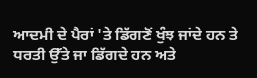ਆਦਮੀ ਦੇ ਪੈਰਾਂ 'ਤੇ ਡਿੱਗਣੋਂ ਖੁੰਝ ਜਾਂਦੇ ਹਨ ਤੇ ਧਰਤੀ ਉੱਤੇ ਜਾ ਡਿੱਗਦੇ ਹਨ ਅਤੇ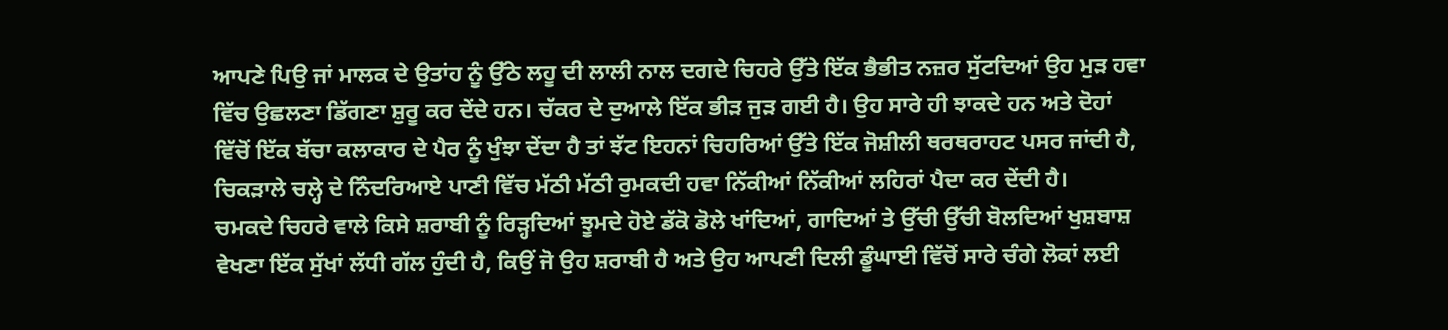ਆਪਣੇ ਪਿਉ ਜਾਂ ਮਾਲਕ ਦੇ ਉਤਾਂਹ ਨੂੰ ਉੱਠੇ ਲਹੂ ਦੀ ਲਾਲੀ ਨਾਲ ਦਗਦੇ ਚਿਹਰੇ ਉੱਤੇ ਇੱਕ ਭੈਭੀਤ ਨਜ਼ਰ ਸੁੱਟਦਿਆਂ ਉਹ ਮੁੜ ਹਵਾ ਵਿੱਚ ਉਛਲਣਾ ਡਿੱਗਣਾ ਸ਼ੁਰੂ ਕਰ ਦੇਂਦੇ ਹਨ। ਚੱਕਰ ਦੇ ਦੁਆਲੇ ਇੱਕ ਭੀੜ ਜੁੜ ਗਈ ਹੈ। ਉਹ ਸਾਰੇ ਹੀ ਝਾਕਦੇ ਹਨ ਅਤੇ ਦੋਹਾਂ ਵਿੱਚੋਂ ਇੱਕ ਬੱਚਾ ਕਲਾਕਾਰ ਦੇ ਪੈਰ ਨੂੰ ਖੁੰਝਾ ਦੇਂਦਾ ਹੈ ਤਾਂ ਝੱਟ ਇਹਨਾਂ ਚਿਹਰਿਆਂ ਉੱਤੇ ਇੱਕ ਜੋਸ਼ੀਲੀ ਥਰਥਰਾਹਟ ਪਸਰ ਜਾਂਦੀ ਹੈ, ਚਿਕੜਾਲੇ ਚਲ੍ਹੇ ਦੇ ਨਿੰਦਰਿਆਏ ਪਾਣੀ ਵਿੱਚ ਮੱਠੀ ਮੱਠੀ ਰੁਮਕਦੀ ਹਵਾ ਨਿੱਕੀਆਂ ਨਿੱਕੀਆਂ ਲਹਿਰਾਂ ਪੈਦਾ ਕਰ ਦੇਂਦੀ ਹੈ।
ਚਮਕਦੇ ਚਿਹਰੇ ਵਾਲੇ ਕਿਸੇ ਸ਼ਰਾਬੀ ਨੂੰ ਰਿੜ੍ਹਦਿਆਂ ਝੂਮਦੇ ਹੋਏ ਡੱਕੋ ਡੋਲੇ ਖਾਂਦਿਆਂ, ਗਾਦਿਆਂ ਤੇ ਉੱਚੀ ਉੱਚੀ ਬੋਲਦਿਆਂ ਖੁਸ਼ਬਾਸ਼ ਵੇਖਣਾ ਇੱਕ ਸੁੱਖਾਂ ਲੱਧੀ ਗੱਲ ਹੁੰਦੀ ਹੈ, ਕਿਉਂ ਜੋ ਉਹ ਸ਼ਰਾਬੀ ਹੈ ਅਤੇ ਉਹ ਆਪਣੀ ਦਿਲੀ ਡੂੰਘਾਈ ਵਿੱਚੋਂ ਸਾਰੇ ਚੰਗੇ ਲੋਕਾਂ ਲਈ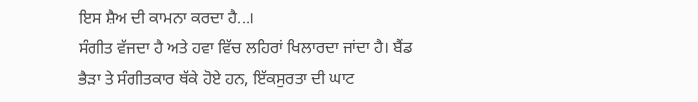ਇਸ ਸ਼ੈਅ ਦੀ ਕਾਮਨਾ ਕਰਦਾ ਹੈ...।
ਸੰਗੀਤ ਵੱਜਦਾ ਹੈ ਅਤੇ ਹਵਾ ਵਿੱਚ ਲਹਿਰਾਂ ਖਿਲਾਰਦਾ ਜਾਂਦਾ ਹੈ। ਬੈਂਡ ਭੈੜਾ ਤੇ ਸੰਗੀਤਕਾਰ ਥੱਕੇ ਹੋਏ ਹਨ, ਇੱਕਸੁਰਤਾ ਦੀ ਘਾਟ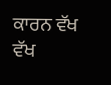ਕਾਰਨ ਵੱਖ ਵੱਖ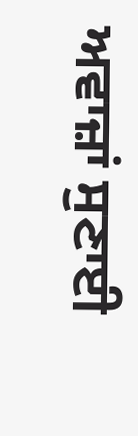ਅਵਾਜ਼ਾਂ ਸੁਣਾਈ